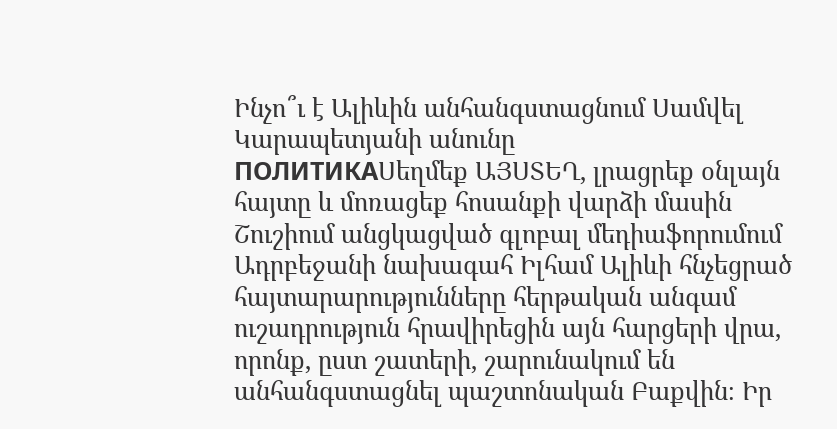Ինչո՞ւ է Ալիևին անհանգստացնում Սամվել Կարապետյանի անունը
ПОЛИТИКАՍեղմեք ԱՅՍՏԵՂ, լրացրեք օնլայն հայտը և մոռացեք հոսանքի վարձի մասին
Շուշիում անցկացված գլոբալ մեդիաֆորումում Ադրբեջանի նախագահ Իլհամ Ալիևի հնչեցրած հայտարարությունները հերթական անգամ ուշադրություն հրավիրեցին այն հարցերի վրա, որոնք, ըստ շատերի, շարունակում են անհանգստացնել պաշտոնական Բաքվին։ Իր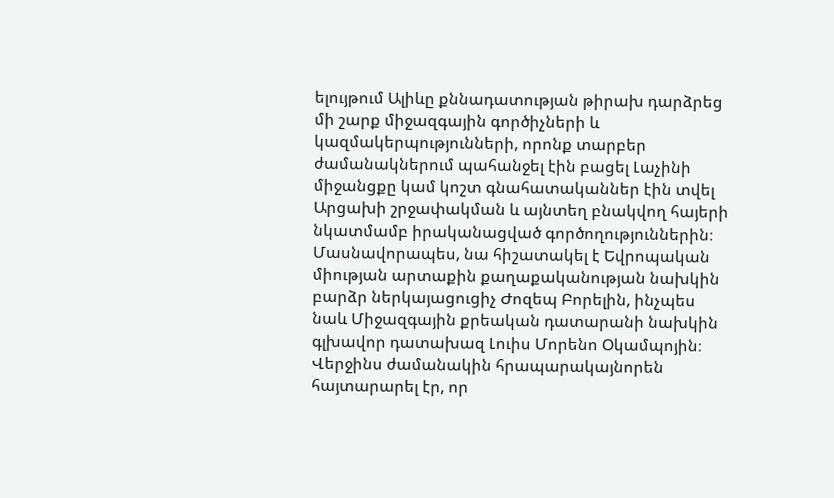ելույթում Ալիևը քննադատության թիրախ դարձրեց մի շարք միջազգային գործիչների և կազմակերպությունների, որոնք տարբեր ժամանակներում պահանջել էին բացել Լաչինի միջանցքը կամ կոշտ գնահատականներ էին տվել Արցախի շրջափակման և այնտեղ բնակվող հայերի նկատմամբ իրականացված գործողություններին։
Մասնավորապես, նա հիշատակել է Եվրոպական միության արտաքին քաղաքականության նախկին բարձր ներկայացուցիչ Ժոզեպ Բորելին, ինչպես նաև Միջազգային քրեական դատարանի նախկին գլխավոր դատախազ Լուիս Մորենո Օկամպոյին։ Վերջինս ժամանակին հրապարակայնորեն հայտարարել էր, որ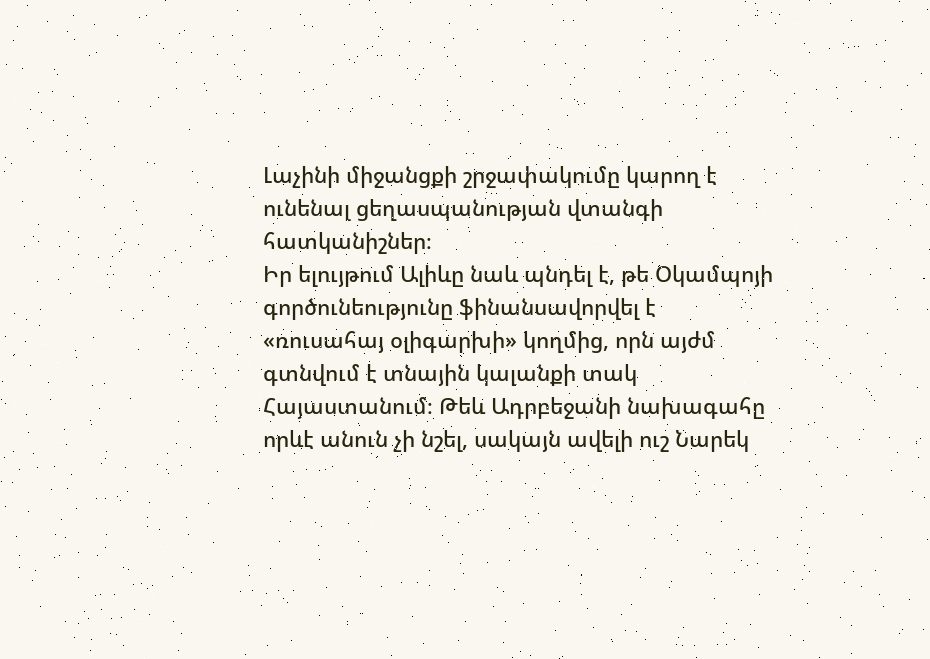Լաչինի միջանցքի շրջափակումը կարող է ունենալ ցեղասպանության վտանգի հատկանիշներ։
Իր ելույթում Ալիևը նաև պնդել է, թե Օկամպոյի գործունեությունը ֆինանսավորվել է «ռուսահայ օլիգարխի» կողմից, որն այժմ գտնվում է տնային կալանքի տակ Հայաստանում։ Թեև Ադրբեջանի նախագահը որևէ անուն չի նշել, սակայն ավելի ուշ Նարեկ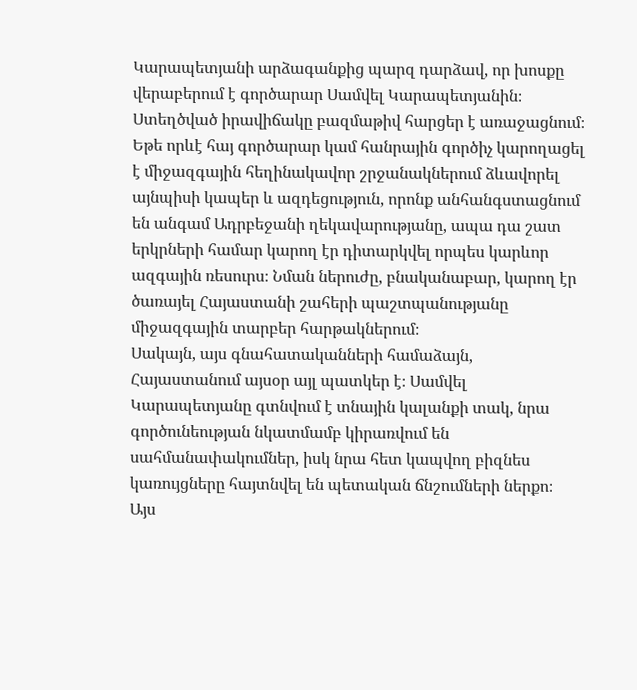Կարապետյանի արձագանքից պարզ դարձավ, որ խոսքը վերաբերում է գործարար Սամվել Կարապետյանին։
Ստեղծված իրավիճակը բազմաթիվ հարցեր է առաջացնում։ Եթե որևէ հայ գործարար կամ հանրային գործիչ կարողացել է միջազգային հեղինակավոր շրջանակներում ձևավորել այնպիսի կապեր և ազդեցություն, որոնք անհանգստացնում են անգամ Ադրբեջանի ղեկավարությանը, ապա դա շատ երկրների համար կարող էր դիտարկվել որպես կարևոր ազգային ռեսուրս։ Նման ներուժը, բնականաբար, կարող էր ծառայել Հայաստանի շահերի պաշտպանությանը միջազգային տարբեր հարթակներում։
Սակայն, այս գնահատականների համաձայն, Հայաստանում այսօր այլ պատկեր է։ Սամվել Կարապետյանը գտնվում է տնային կալանքի տակ, նրա գործունեության նկատմամբ կիրառվում են սահմանափակումներ, իսկ նրա հետ կապվող բիզնես կառույցները հայտնվել են պետական ճնշումների ներքո։
Այս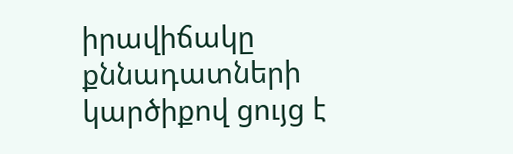իրավիճակը քննադատների կարծիքով ցույց է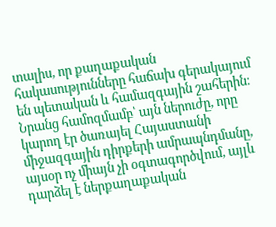տալիս, որ քաղաքական հակասությունները հաճախ գերակայում են պետական և համազգային շահերին։ Նրանց համոզմամբ՝ այն ներուժը, որը կարող էր ծառայել Հայաստանի միջազգային դիրքերի ամրապնդմանը, այսօր ոչ միայն չի օգտագործվում, այլև դարձել է ներքաղաքական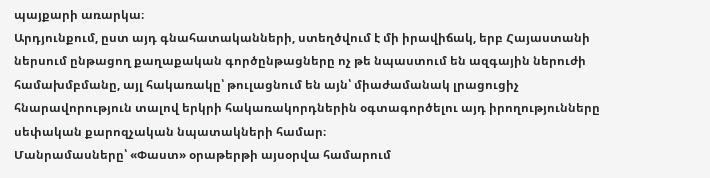պայքարի առարկա։
Արդյունքում, ըստ այդ գնահատականների, ստեղծվում է մի իրավիճակ, երբ Հայաստանի ներսում ընթացող քաղաքական գործընթացները ոչ թե նպաստում են ազգային ներուժի համախմբմանը, այլ հակառակը՝ թուլացնում են այն՝ միաժամանակ լրացուցիչ հնարավորություն տալով երկրի հակառակորդներին օգտագործելու այդ իրողությունները սեփական քարոզչական նպատակների համար։
Մանրամասները՝ «Փաստ» օրաթերթի այսօրվա համարում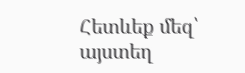Հետևեք մեզ՝ այստեղ